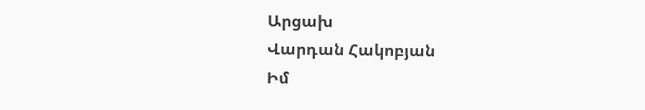Արցախ
Վարդան Հակոբյան
Իմ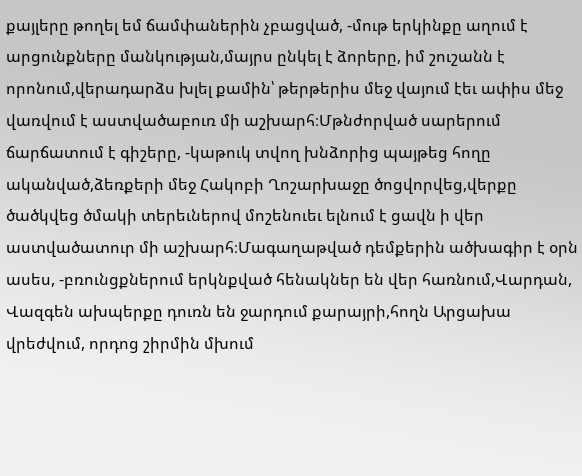քայլերը թողել եմ ճամփաներին չբացված, -մութ երկինքը աղում է արցունքները մանկության,մայրս ընկել է ձորերը, իմ շուշանն է որոնում,վերադարձս խլել քամին՝ թերթերիս մեջ վայում էեւ ափիս մեջ վառվում է աստվածաբուռ մի աշխարհ։Մթնժորված սարերում ճարճատում է գիշերը, -կաթուկ տվող խնձորից պայթեց հողը ականված,ձեռքերի մեջ Հակոբի Ղոշարխաջը ծոցվորվեց,վերքը ծածկվեց ծմակի տերեւներով մոշենուեւ ելնում է ցավն ի վեր աստվածատուր մի աշխարհ։Մագաղաթված դեմքերին ածխագիր է օրն ասես, -բռունցքներում երկնքված հենակներ են վեր հառնում,Վարդան, Վազգեն ախպերքը դուռն են ջարդում քարայրի,հողն Արցախա վրեժվում, որդոց շիրմին մխում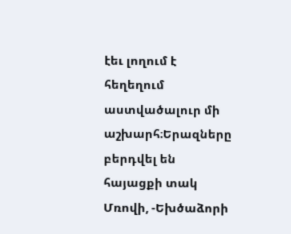էեւ լողում է հեղեղում աստվածալուր մի աշխարհ։Երազները բերդվել են հայացքի տակ Մռովի, -Եխծաձորի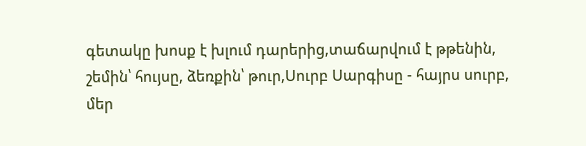գետակը խոսք է խլում դարերից,տաճարվում է թթենին, շեմին՝ հույսը, ձեռքին՝ թուր,Սուրբ Սարգիսը - հայրս սուրբ, մեր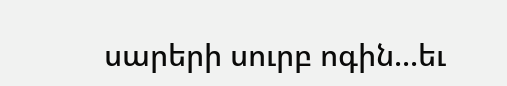սարերի սուրբ ոգին...եւ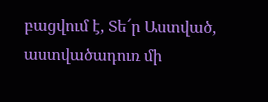բացվում է, Տե՜ր Աստված, աստվածադուռ մի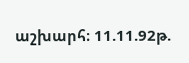աշխարհ։ 11.11.92թ.